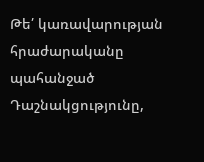Թե՛ կառավարության հրաժարականը պահանջած Դաշնակցությունը,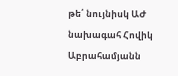թե՛ նույնիսկ ԱԺ նախագահ Հովիկ Աբրահամյանն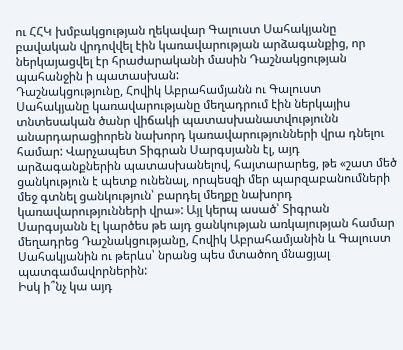ու ՀՀԿ խմբակցության ղեկավար Գալուստ Սահակյանը բավական վրդովվել էին կառավարության արձագանքից, որ ներկայացվել էր հրաժարականի մասին Դաշնակցության պահանջին ի պատասխան:
Դաշնակցությունը, Հովիկ Աբրահամյանն ու Գալուստ Սահակյանը կառավարությանը մեղադրում էին ներկայիս տնտեսական ծանր վիճակի պատասխանատվությունն անարդարացիորեն նախորդ կառավարությունների վրա դնելու համար: Վարչապետ Տիգրան Սարգսյանն էլ, այդ արձագանքներին պատասխանելով, հայտարարեց, թե «շատ մեծ ցանկություն է պետք ունենալ, որպեսզի մեր պարզաբանումների մեջ գտնել ցանկություն՝ բարդել մեղքը նախորդ կառավարությունների վրա»: Այլ կերպ ասած՝ Տիգրան Սարգսյանն էլ կարծես թե այդ ցանկության առկայության համար մեղադրեց Դաշնակցությանը, Հովիկ Աբրահամյանին և Գալուստ Սահակյանին ու թերևս՝ նրանց պես մտածող մնացյալ պատգամավորներին:
Իսկ ի՞նչ կա այդ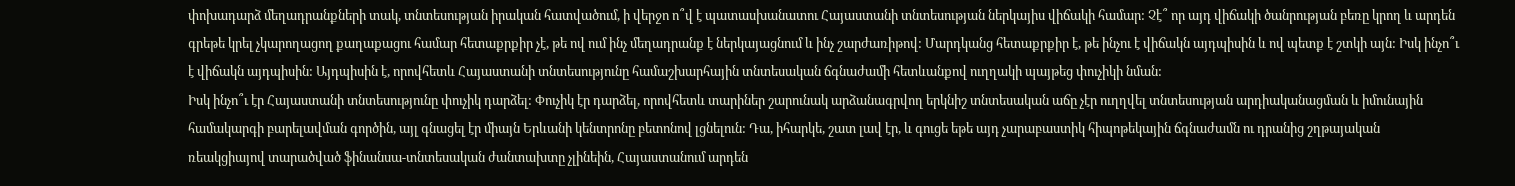փոխադարձ մեղադրանքների տակ, տնտեսության իրական հատվածում, ի վերջո ո՞վ է պատասխանատու Հայաստանի տնտեսության ներկայիս վիճակի համար: Չէ՞ որ այդ վիճակի ծանրության բեռը կրող և արդեն գրեթե կրել չկարողացող քաղաքացու համար հետաքրքիր չէ, թե ով ում ինչ մեղադրանք է ներկայացնում և ինչ շարժառիթով: Մարդկանց հետաքրքիր է, թե ինչու է վիճակն այդպիսին և ով պետք է շտկի այն: Իսկ ինչո՞ւ է վիճակն այդպիսին: Այդպիսին է, որովհետև Հայաստանի տնտեսությունը համաշխարհային տնտեսական ճգնաժամի հետևանքով ուղղակի պայթեց փուչիկի նման:
Իսկ ինչո՞ւ էր Հայաստանի տնտեսությունը փուչիկ դարձել: Փուչիկ էր դարձել, որովհետև տարիներ շարունակ արձանագրվող երկնիշ տնտեսական աճը չէր ուղղվել տնտեսության արդիականացման և իմունային համակարգի բարելավման գործին, այլ գնացել էր միայն Երևանի կենտրոնը բետոնով լցնելուն: Դա, իհարկե, շատ լավ էր, և գուցե եթե այդ չարաբաստիկ հիպոթեկային ճգնաժամն ու դրանից շղթայական ռեակցիայով տարածված ֆինանսա-տնտեսական ժանտախտը չլինեին, Հայաստանում արդեն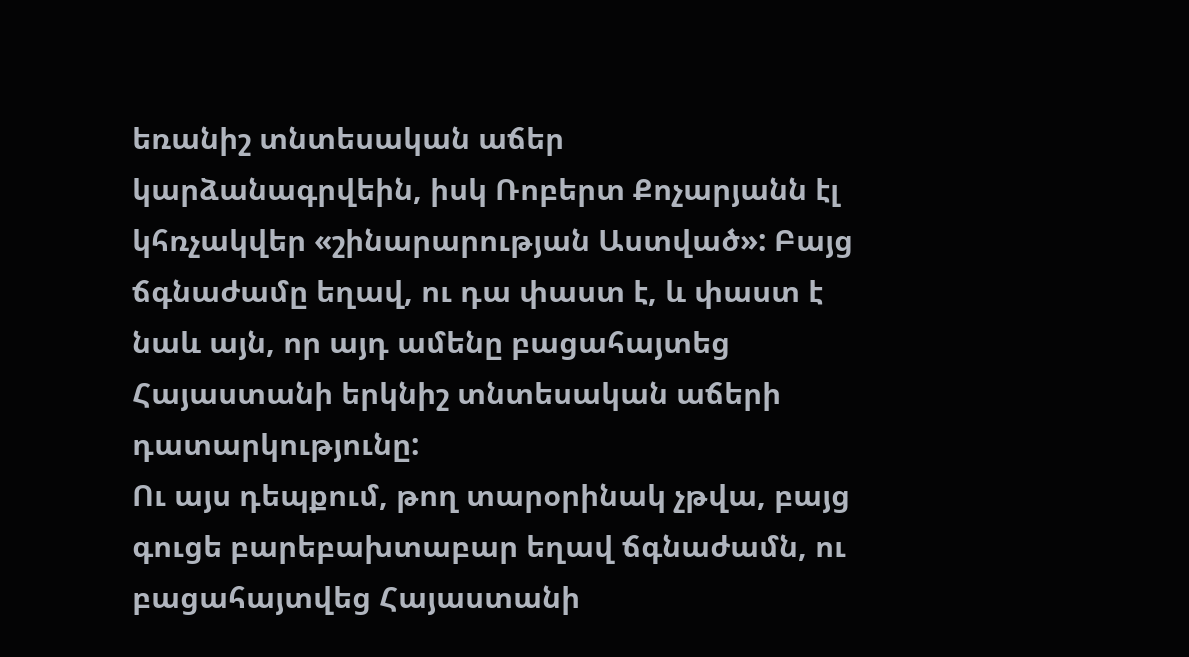եռանիշ տնտեսական աճեր կարձանագրվեին, իսկ Ռոբերտ Քոչարյանն էլ կհռչակվեր «շինարարության Աստված»: Բայց ճգնաժամը եղավ, ու դա փաստ է, և փաստ է նաև այն, որ այդ ամենը բացահայտեց Հայաստանի երկնիշ տնտեսական աճերի դատարկությունը:
Ու այս դեպքում, թող տարօրինակ չթվա, բայց գուցե բարեբախտաբար եղավ ճգնաժամն, ու բացահայտվեց Հայաստանի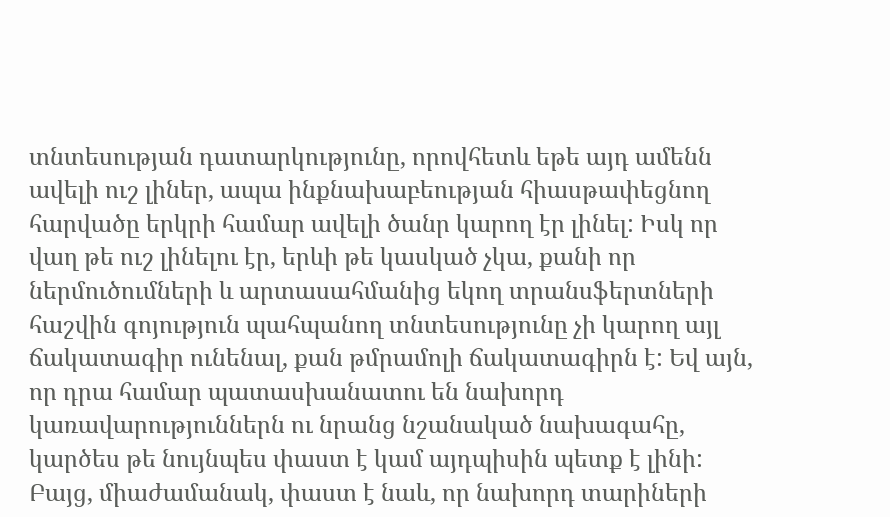տնտեսության դատարկությունը, որովհետև եթե այդ ամենն ավելի ուշ լիներ, ապա ինքնախաբեության հիասթափեցնող հարվածը երկրի համար ավելի ծանր կարող էր լինել: Իսկ որ վաղ թե ուշ լինելու էր, երևի թե կասկած չկա, քանի որ ներմուծումների և արտասահմանից եկող տրանսֆերտների հաշվին գոյություն պահպանող տնտեսությունը չի կարող այլ ճակատագիր ունենալ, քան թմրամոլի ճակատագիրն է: Եվ այն, որ դրա համար պատասխանատու են նախորդ կառավարություններն ու նրանց նշանակած նախագահը, կարծես թե նույնպես փաստ է կամ այդպիսին պետք է լինի: Բայց, միաժամանակ, փաստ է նաև, որ նախորդ տարիների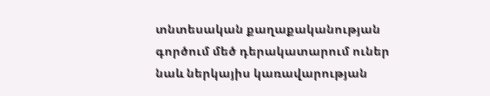տնտեսական քաղաքականության գործում մեծ դերակատարում ուներ նաև ներկայիս կառավարության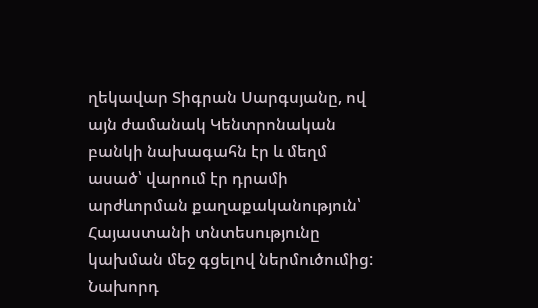ղեկավար Տիգրան Սարգսյանը, ով այն ժամանակ Կենտրոնական բանկի նախագահն էր և մեղմ ասած՝ վարում էր դրամի արժևորման քաղաքականություն՝ Հայաստանի տնտեսությունը կախման մեջ գցելով ներմուծումից:
Նախորդ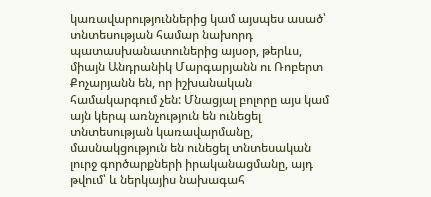կառավարություններից կամ այսպես ասած՝ տնտեսության համար նախորդ պատասխանատուներից այսօր, թերևս, միայն Անդրանիկ Մարգարյանն ու Ռոբերտ Քոչարյանն են, որ իշխանական համակարգում չեն: Մնացյալ բոլորը այս կամ այն կերպ առնչություն են ունեցել տնտեսության կառավարմանը, մասնակցություն են ունեցել տնտեսական լուրջ գործարքների իրականացմանը, այդ թվում՝ և ներկայիս նախագահ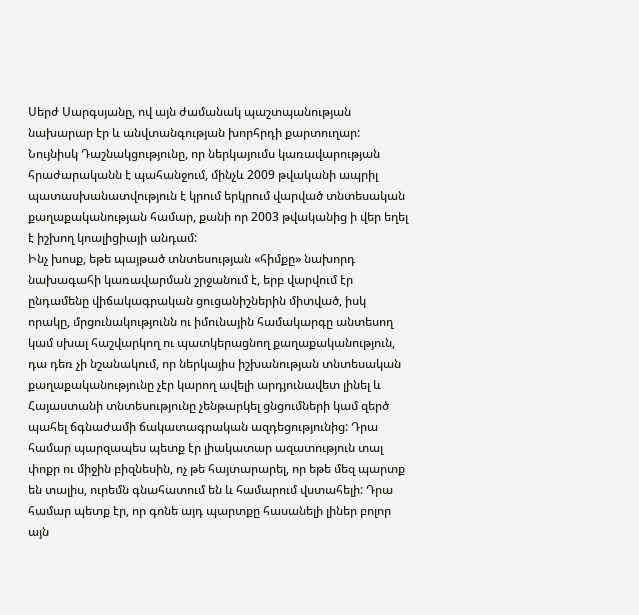Սերժ Սարգսյանը, ով այն ժամանակ պաշտպանության նախարար էր և անվտանգության խորհրդի քարտուղար: Նույնիսկ Դաշնակցությունը, որ ներկայումս կառավարության հրաժարականն է պահանջում, մինչև 2009 թվականի ապրիլ պատասխանատվություն է կրում երկրում վարված տնտեսական քաղաքականության համար, քանի որ 2003 թվականից ի վեր եղել է իշխող կոալիցիայի անդամ:
Ինչ խոսք, եթե պայթած տնտեսության «հիմքը» նախորդ նախագահի կառավարման շրջանում է, երբ վարվում էր ընդամենը վիճակագրական ցուցանիշներին միտված, իսկ որակը, մրցունակությունն ու իմունային համակարգը անտեսող կամ սխալ հաշվարկող ու պատկերացնող քաղաքականություն, դա դեռ չի նշանակում, որ ներկայիս իշխանության տնտեսական քաղաքականությունը չէր կարող ավելի արդյունավետ լինել և Հայաստանի տնտեսությունը չենթարկել ցնցումների կամ զերծ պահել ճգնաժամի ճակատագրական ազդեցությունից: Դրա համար պարզապես պետք էր լիակատար ազատություն տալ փոքր ու միջին բիզնեսին, ոչ թե հայտարարել, որ եթե մեզ պարտք են տալիս, ուրեմն գնահատում են և համարում վստահելի: Դրա համար պետք էր, որ գոնե այդ պարտքը հասանելի լիներ բոլոր այն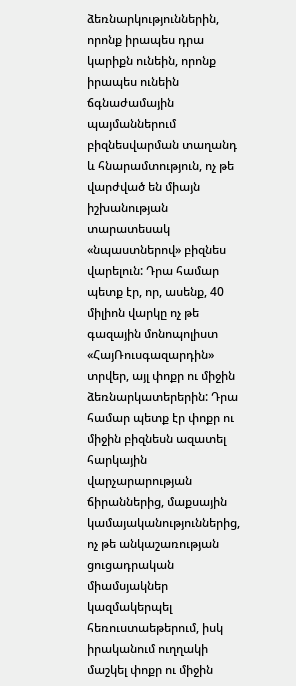ձեռնարկություններին, որոնք իրապես դրա կարիքն ունեին, որոնք իրապես ունեին ճգնաժամային պայմաններում բիզնեսվարման տաղանդ և հնարամտություն, ոչ թե վարժված են միայն իշխանության տարատեսակ «նպաստներով» բիզնես վարելուն: Դրա համար պետք էր, որ, ասենք, 40 միլիոն վարկը ոչ թե գազային մոնոպոլիստ «ՀայՌուսգազարդին» տրվեր, այլ փոքր ու միջին ձեռնարկատերերին: Դրա համար պետք էր փոքր ու միջին բիզնեսն ազատել հարկային վարչարարության ճիրաններից, մաքսային կամայականություններից, ոչ թե անկաշառության ցուցադրական միամսյակներ կազմակերպել հեռուստաեթերում, իսկ իրականում ուղղակի մաշկել փոքր ու միջին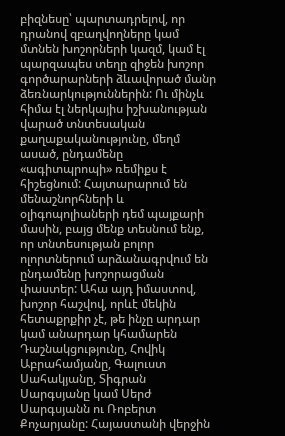բիզնեսը՝ պարտադրելով, որ դրանով զբաղվողները կամ մտնեն խոշորների կազմ, կամ էլ պարզապես տեղը զիջեն խոշոր գործարարների ձևավորած մանր ձեռնարկություններին: Ու մինչև հիմա էլ ներկայիս իշխանության վարած տնտեսական քաղաքականությունը, մեղմ ասած, ընդամենը «ագիտպրոպի» ռեմիքս է հիշեցնում: Հայտարարում են մենաշնորհների և օլիգոպոլիաների դեմ պայքարի մասին, բայց մենք տեսնում ենք, որ տնտեսության բոլոր ոլորտներում արձանագրվում են ընդամենը խոշորացման փաստեր: Ահա այդ իմաստով, խոշոր հաշվով, որևէ մեկին հետաքրքիր չէ, թե ինչը արդար կամ անարդար կհամարեն Դաշնակցությունը, Հովիկ Աբրահամյանը, Գալուստ Սահակյանը, Տիգրան Սարգսյանը կամ Սերժ Սարգսյանն ու Ռոբերտ Քոչարյանը: Հայաստանի վերջին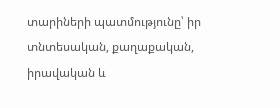տարիների պատմությունը՝ իր տնտեսական, քաղաքական, իրավական և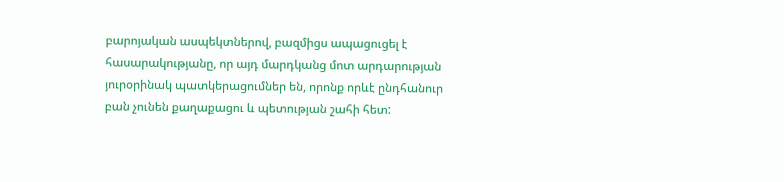բարոյական ասպեկտներով, բազմիցս ապացուցել է հասարակությանը, որ այդ մարդկանց մոտ արդարության յուրօրինակ պատկերացումներ են, որոնք որևէ ընդհանուր բան չունեն քաղաքացու և պետության շահի հետ: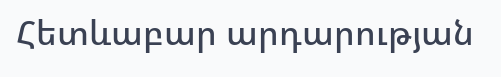Հետևաբար արդարության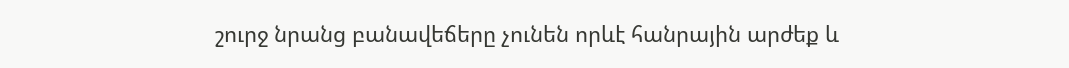շուրջ նրանց բանավեճերը չունեն որևէ հանրային արժեք և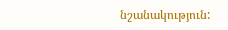նշանակություն: